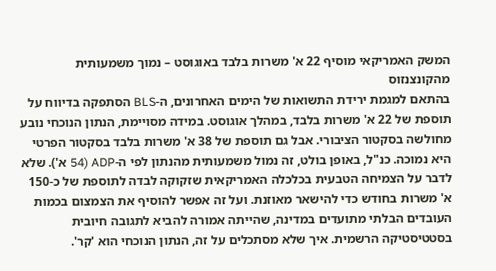המשק האמריקאי מוסיף 22 א' משרות בלבד באוגוסט – נמוך משמעותית מהקונצנזוס
בהתאם למגמת ירידת התשואות של הימים האחרונים, ה-BLS הסתפקה בדיווח על תוספת של 22 א' משרות בלבד, במהלך אוגוסט. במידה מסויימת, הנתון הנוכחי נובע מחולשה בסקטור הציבורי. אבל גם תוספת של 38 א' משרות בלבד בסקטור הפרטי היא נמוכה. כנ"ל, באופן בולט, זה נמול משמעותית מהנתון לפי ה-ADP (54 א'). שלא לדבר על הצמיחה הטבעית בכלכלה האמריקאית שזקוקה לבדה לתוספת של כ-150 א' משרות בחודש כדי להישאר מאוזנת. ועל זה אפשר להוסיף את הצמצום בכמות העובדים הבלתי מתועדים במדינה, שהייתה אמורה להביא לתגובה חיובית בסטטיסטיקה הרשמית. איך שלא מסתכלים על זה, הנתון הנוכחי הוא 'קר'.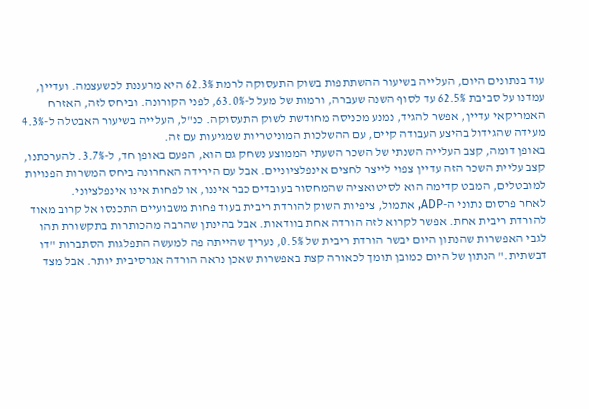עוד בנתונים היום, העלייה בשיעור ההשתתפות בשוק התעסוקה לרמת 62.3% היא מרעננת לכשעצמה. ועדיין, עמדנו על סביבת 62.5% עד לסוף השנה שעברה, ורמות של מעל ל-63.0%, לפני הקורונה. וביחס לזה, האזרח האמריקאי עדיין, אפשר להגיד, נמנע מכניסה מחודשת לשוק התעסוקה. כנ"ל, העלייה בשיעור האבטלה ל-4.3% מעידה שהגידול בהיצע העבודה קיים, עם ההשלכות המוניטריות שמגיעות עם זה.
באופן דומה, קצב העלייה השנתי של השכר השעתי הממוצע נשחק גם הוא, הפעם באופן חד, ל-3.7%. להערכתנו, קצב עליית השכר הזה עדיין צפוי לייצר לחצים אינפלציוניים. אבל עם הירידה האחרונה ביחס המשרות הפנויות למובטלים, המבט קדימה הוא לסיטואציה שהמחסור בעובדים כבר איננו, או לפחות אינו אינפלציוני.
לאחר פרסום נתוני ה-ADP, אתמול, ציפיות השוק להורדת ריבית בעוד פחות משבועיים התכנסו אל קרוב מאוד להורדת ריבית אחת. אפשר לקרוא לזה הורדה אחת בוודאות. אבל בהינתן שהרבה מהכותרות בתקשורת תהו לגבי האפשרות שהנתון היום יבשר הורדת ריבית של 0.5%, נעריך שהייתה פה למעשה התפלגות הסתברות "דו דבשתית." הנתון של היום כמובן תומך לכאורה קצת באפשרות שאכן נראה הורדה אגרסיבית יותר. אבל מצד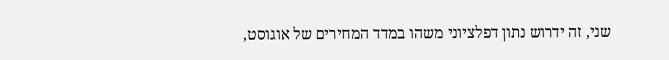שני, זה ידרוש נתון דפלציוני משהו במדד המחירים של אוגוסט,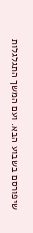שיפורסם בשבוע הבא. ועם המשך התגלגלות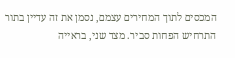המכסים לתוך המחירים עצמם, נסמן את זה עדיין בתור התרחיש הפחות סביר. מצד שני, בראייה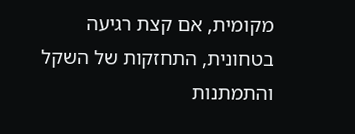מקומית, אם קצת רגיעה בטחונית, התחזקות של השקל והתמתנות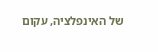של האינפלציה, עקום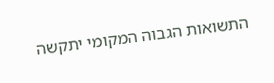התשואות הגבוה המקומי יתקשה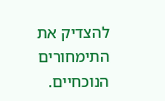להצדיק את התימחורים הנוכחיים.